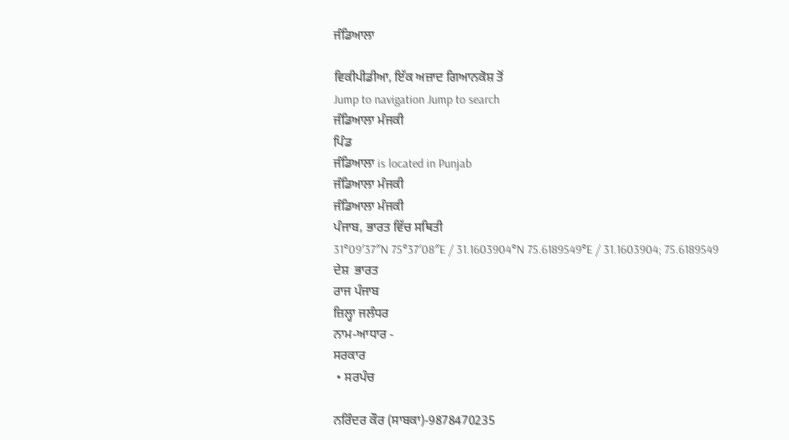ਜੰਡਿਆਲਾ

ਵਿਕੀਪੀਡੀਆ, ਇੱਕ ਅਜ਼ਾਦ ਗਿਆਨਕੋਸ਼ ਤੋਂ
Jump to navigation Jump to search
ਜੰਡਿਆਲਾ ਮੰਜਕੀ
ਪਿੰਡ
ਜੰਡਿਆਲਾ is located in Punjab
ਜੰਡਿਆਲਾ ਮੰਜਕੀ
ਜੰਡਿਆਲਾ ਮੰਜਕੀ
ਪੰਜਾਬ, ਭਾਰਤ ਵਿੱਚ ਸਥਿਤੀ
31°09′37″N 75°37′08″E / 31.1603904°N 75.6189549°E / 31.1603904; 75.6189549
ਦੇਸ਼  ਭਾਰਤ
ਰਾਜ ਪੰਜਾਬ
ਜ਼ਿਲ੍ਹਾ ਜਲੰਧਰ
ਨਾਮ-ਆਧਾਰ -
ਸਰਕਾਰ
 • ਸਰਪੰਚ

ਨਰਿੰਦਰ ਕੌਰ (ਸਾਬਕਾ)-9878470235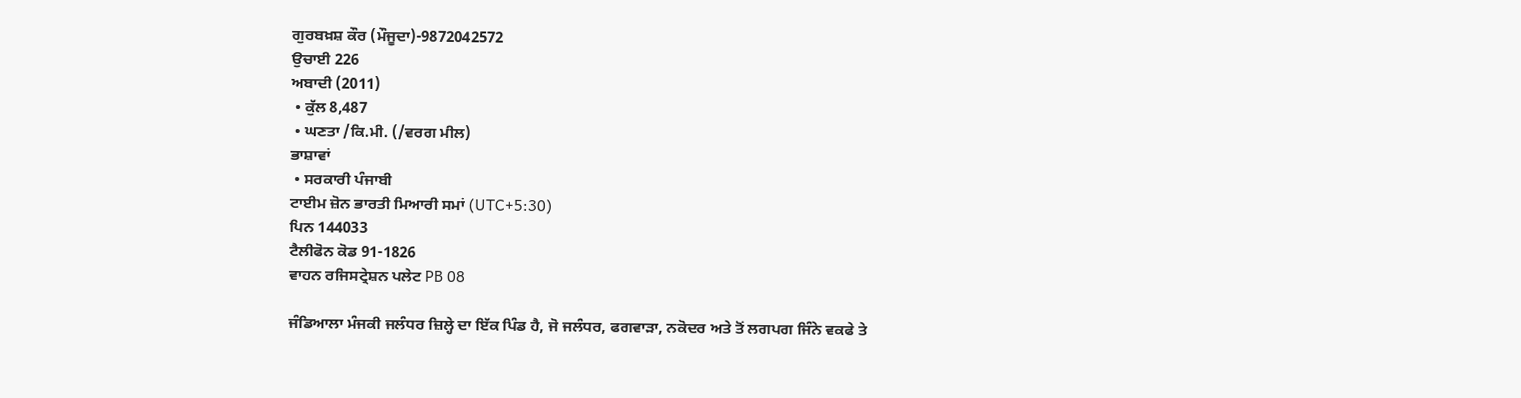ਗੁਰਬਖ਼ਸ਼ ਕੌਰ (ਮੌਜੂਦਾ)-9872042572
ਉਚਾਈ 226
ਅਬਾਦੀ (2011)
 • ਕੁੱਲ 8,487
 • ਘਣਤਾ /ਕਿ.ਮੀ. (/ਵਰਗ ਮੀਲ)
ਭਾਸ਼ਾਵਾਂ
 • ਸਰਕਾਰੀ ਪੰਜਾਬੀ
ਟਾਈਮ ਜ਼ੋਨ ਭਾਰਤੀ ਮਿਆਰੀ ਸਮਾਂ (UTC+5:30)
ਪਿਨ 144033
ਟੈਲੀਫੋਨ ਕੋਡ 91-1826
ਵਾਹਨ ਰਜਿਸਟ੍ਰੇਸ਼ਨ ਪਲੇਟ PB 08

ਜੰਡਿਆਲਾ ਮੰਜਕੀ ਜਲੰਧਰ ਜ਼ਿਲ੍ਹੇ ਦਾ ਇੱਕ ਪਿੰਡ ਹੈ, ਜੋ ਜਲੰਧਰ, ਫਗਵਾੜਾ, ਨਕੋਦਰ ਅਤੇ ਤੋਂ ਲਗਪਗ ਜਿੰਨੇ ਵਕਫੇ ਤੇ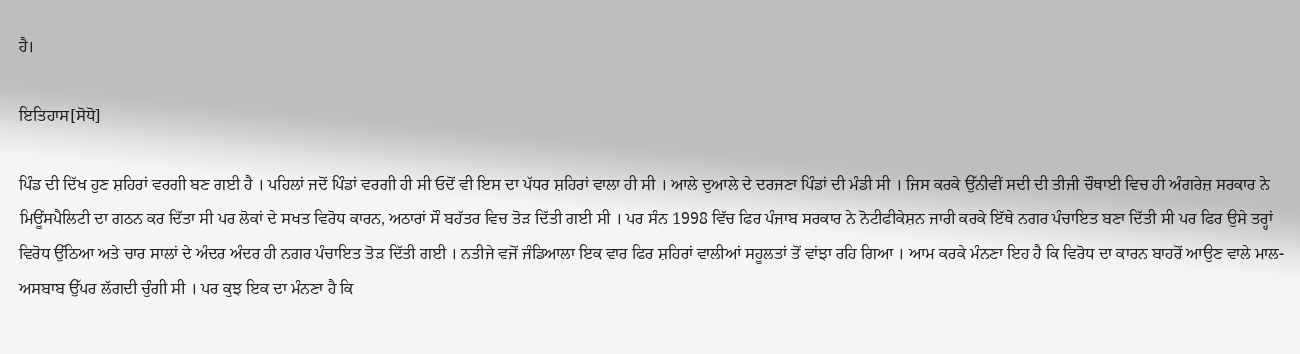ਹੈ।

ਇਤਿਹਾਸ[ਸੋਧੋ]

ਪਿੰਡ ਦੀ ਦਿੱਖ ਹੁਣ ਸ਼ਹਿਰਾਂ ਵਰਗੀ ਬਣ ਗਈ ਹੈ । ਪਹਿਲਾਂ ਜਦੋਂ ਪਿੰਡਾਂ ਵਰਗੀ ਹੀ ਸੀ ਓਦੋਂ ਵੀ ਇਸ ਦਾ ਪੱਧਰ ਸ਼ਹਿਰਾਂ ਵਾਲਾ ਹੀ ਸੀ । ਆਲੇ ਦੁਆਲੇ ਦੇ ਦਰਜਣਾ ਪਿੰਡਾਂ ਦੀ ਮੰਡੀ ਸੀ । ਜਿਸ ਕਰਕੇ ਉੱਨੀਵੀਂ ਸਦੀ ਦੀ ਤੀਜੀ ਚੌਥਾਈ ਵਿਚ ਹੀ ਅੰਗਰੇਜ਼ ਸਰਕਾਰ ਨੇ ਮਿਊਂਸਪੈਲਿਟੀ ਦਾ ਗਠਨ ਕਰ ਦਿੱਤਾ ਸੀ ਪਰ ਲੋਕਾਂ ਦੇ ਸਖਤ ਵਿਰੋਧ ਕਾਰਨ, ਅਠਾਰਾਂ ਸੌ ਬਹੱਤਰ ਵਿਚ ਤੋੜ ਦਿੱਤੀ ਗਈ ਸੀ । ਪਰ ਸੰਨ 1998 ਵਿੱਚ ਫਿਰ ਪੰਜਾਬ ਸਰਕਾਰ ਨੇ ਨੋਟੀਫੀਕੇਸ਼ਨ ਜਾਰੀ ਕਰਕੇ ਇੱਥੇ ਨਗਰ ਪੰਚਾਇਤ ਬਣਾ ਦਿੱਤੀ ਸੀ ਪਰ ਫਿਰ ਉਸੇ ਤਰ੍ਹਾਂ ਵਿਰੋਧ ਉੱਠਿਆ ਅਤੇ ਚਾਰ ਸਾਲਾਂ ਦੇ ਅੰਦਰ ਅੰਦਰ ਹੀ ਨਗਰ ਪੰਚਾਇਤ ਤੋੜ ਦਿੱਤੀ ਗਈ । ਨਤੀਜੇ ਵਜੋਂ ਜੰਡਿਆਲਾ ਇਕ ਵਾਰ ਫਿਰ ਸ਼ਹਿਰਾਂ ਵਾਲੀਆਂ ਸਹੂਲਤਾਂ ਤੋਂ ਵਾਂਝਾ ਰਹਿ ਗਿਆ । ਆਮ ਕਰਕੇ ਮੰਨਣਾ ਇਹ ਹੈ ਕਿ ਵਿਰੋਧ ਦਾ ਕਾਰਨ ਬਾਹਰੋਂ ਆਉਣ ਵਾਲੇ ਮਾਲ-ਅਸਬਾਬ ਉੱਪਰ ਲੱਗਦੀ ਚੁੰਗੀ ਸੀ । ਪਰ ਕੁਝ ਇਕ ਦਾ ਮੰਨਣਾ ਹੈ ਕਿ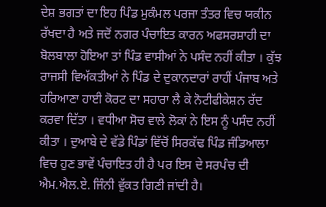ਦੇਸ਼ ਭਗਤਾਂ ਦਾ ਇਹ ਪਿੰਡ ਮੁਕੰਮਲ ਪਰਜਾ ਤੰਤਰ ਵਿਚ ਯਕੀਨ ਰੱਖਦਾ ਹੈ ਅਤੇ ਜਦੋਂ ਨਗਰ ਪੰਚਾਇਤ ਕਾਰਨ ਅਫਸਰਸ਼ਾਹੀ ਦਾ ਬੋਲਬਾਲਾ ਹੋਇਆ ਤਾਂ ਪਿੰਡ ਵਾਸੀਆਂ ਨੇ ਪਸੰਦ ਨਹੀਂ ਕੀਤਾ । ਕੁੱਝ ਰਾਜਸੀ ਵਿਅੱਕਤੀਆਂ ਨੇ ਪਿੰਡ ਦੇ ਦੁਕਾਨਦਾਰਾਂ ਰਾਹੀਂ ਪੰਜਾਬ ਅਤੇ ਹਰਿਆਣਾ ਹਾਈ ਕੋਰਟ ਦਾ ਸਹਾਰਾ ਲੈ ਕੇ ਨੋਟੀਫੀਕੇਸ਼ਨ ਰੱਦ ਕਰਵਾ ਦਿੱਤਾ । ਵਧੀਆ ਸੋਚ ਵਾਲੇ ਲੋਕਾਂ ਨੇ ਇਸ ਨੂੰ ਪਸੰਦ ਨਹੀਂ ਕੀਤਾ । ਦੁਆਬੇ ਦੇ ਵੱਡੇ ਪਿੰਡਾਂ ਵਿੱਚੋਂ ਸਿਰਕੱਢ ਪਿੰਡ ਜੰਡਿਆਲਾ ਵਿਚ ਹੁਣ ਭਾਵੇਂ ਪੰਚਾਇਤ ਹੀ ਹੈ ਪਰ ਇਸ ਦੇ ਸਰਪੰਚ ਦੀ ਐਮ.ਐਲ.ਏ. ਜਿੰਨੀ ਵੁੱਕਤ ਗਿਣੀ ਜਾਂਦੀ ਹੈ।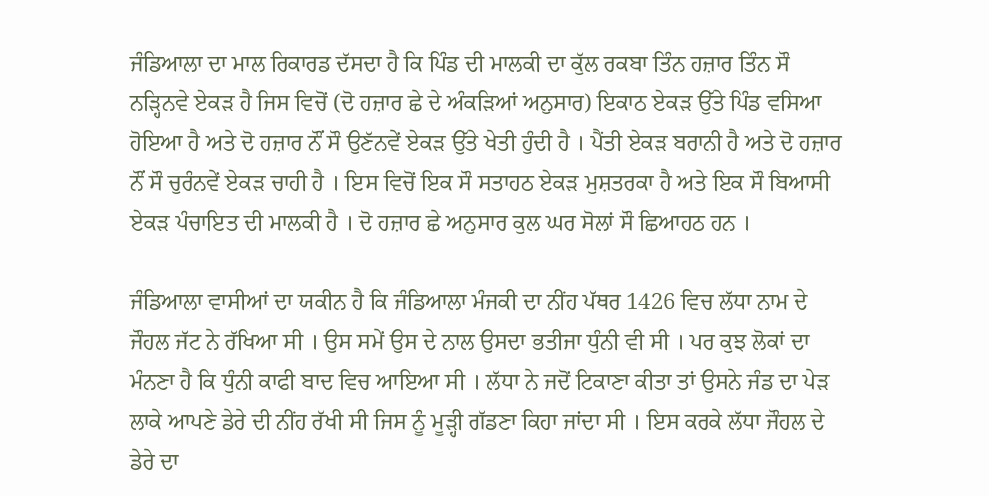ਜੰਡਿਆਲਾ ਦਾ ਮਾਲ ਰਿਕਾਰਡ ਦੱਸਦਾ ਹੈ ਕਿ ਪਿੰਡ ਦੀ ਮਾਲਕੀ ਦਾ ਕੁੱਲ ਰਕਬਾ ਤਿੰਨ ਹਜ਼ਾਰ ਤਿੰਨ ਸੌ ਨੜ੍ਹਿਨਵੇ ਏਕੜ ਹੈ ਜਿਸ ਵਿਚੋਂ (ਦੋ ਹਜ਼ਾਰ ਛੇ ਦੇ ਅੰਕੜਿਆਂ ਅਨੁਸਾਰ) ਇਕਾਠ ਏਕੜ ਉੱਤੇ ਪਿੰਡ ਵਸਿਆ ਹੋਇਆ ਹੈ ਅਤੇ ਦੋ ਹਜ਼ਾਰ ਨੌਂ ਸੌ ਉਣੱਨਵੇਂ ਏਕੜ ਉੱਤੇ ਖੇਤੀ ਹੁੰਦੀ ਹੈ । ਪੈਂਤੀ ਏਕੜ ਬਰਾਨੀ ਹੈ ਅਤੇ ਦੋ ਹਜ਼ਾਰ ਨੌਂ ਸੌ ਚੁਰੰਨਵੇਂ ਏਕੜ ਚਾਹੀ ਹੈ । ਇਸ ਵਿਚੋਂ ਇਕ ਸੌ ਸਤਾਹਠ ਏਕੜ ਮੁਸ਼ਤਰਕਾ ਹੈ ਅਤੇ ਇਕ ਸੌ ਬਿਆਸੀ ਏਕੜ ਪੰਚਾਇਤ ਦੀ ਮਾਲਕੀ ਹੈ । ਦੋ ਹਜ਼ਾਰ ਛੇ ਅਨੁਸਾਰ ਕੁਲ ਘਰ ਸੋਲਾਂ ਸੌ ਛਿਆਹਠ ਹਨ ।

ਜੰਡਿਆਲਾ ਵਾਸੀਆਂ ਦਾ ਯਕੀਨ ਹੈ ਕਿ ਜੰਡਿਆਲਾ ਮੰਜਕੀ ਦਾ ਨੀਂਹ ਪੱਥਰ 1426 ਵਿਚ ਲੱਧਾ ਨਾਮ ਦੇ ਜੌਹਲ ਜੱਟ ਨੇ ਰੱਖਿਆ ਸੀ । ਉਸ ਸਮੇਂ ਉਸ ਦੇ ਨਾਲ ਉਸਦਾ ਭਤੀਜਾ ਧੁੰਨੀ ਵੀ ਸੀ । ਪਰ ਕੁਝ ਲੋਕਾਂ ਦਾ ਮੰਨਣਾ ਹੈ ਕਿ ਧੁੰਨੀ ਕਾਫੀ ਬਾਦ ਵਿਚ ਆਇਆ ਸੀ । ਲੱਧਾ ਨੇ ਜਦੋਂ ਟਿਕਾਣਾ ਕੀਤਾ ਤਾਂ ਉਸਨੇ ਜੰਡ ਦਾ ਪੇੜ ਲਾਕੇ ਆਪਣੇ ਡੇਰੇ ਦੀ ਨੀਂਹ ਰੱਖੀ ਸੀ ਜਿਸ ਨੂੰ ਮੂੜ੍ਹੀ ਗੱਡਣਾ ਕਿਹਾ ਜਾਂਦਾ ਸੀ । ਇਸ ਕਰਕੇ ਲੱਧਾ ਜੌਹਲ ਦੇ ਡੇਰੇ ਦਾ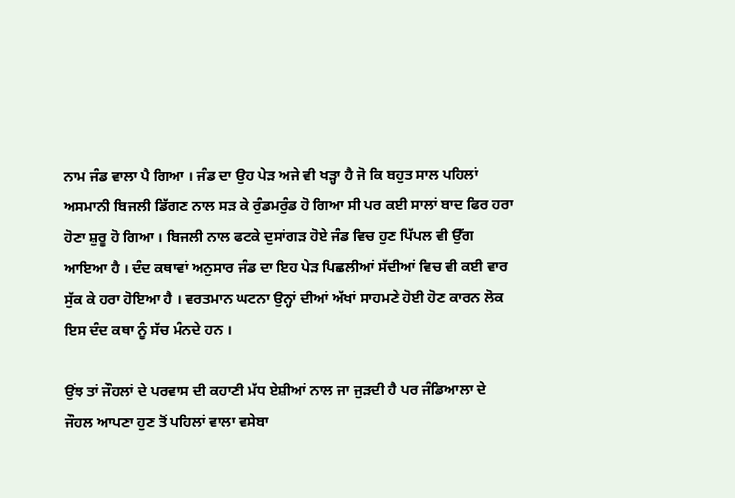ਨਾਮ ਜੰਡ ਵਾਲਾ ਪੈ ਗਿਆ । ਜੰਡ ਦਾ ਉਹ ਪੇੜ ਅਜੇ ਵੀ ਖੜ੍ਹਾ ਹੈ ਜੋ ਕਿ ਬਹੁਤ ਸਾਲ ਪਹਿਲਾਂ ਅਸਮਾਨੀ ਬਿਜਲੀ ਡਿੱਗਣ ਨਾਲ ਸੜ ਕੇ ਰੁੰਡਮਰੁੰਡ ਹੋ ਗਿਆ ਸੀ ਪਰ ਕਈ ਸਾਲਾਂ ਬਾਦ ਫਿਰ ਹਰਾ ਹੋਣਾ ਸ਼ੁਰੂ ਹੋ ਗਿਆ । ਬਿਜਲੀ ਨਾਲ ਫਟਕੇ ਦੁਸਾਂਗੜ ਹੋਏ ਜੰਡ ਵਿਚ ਹੁਣ ਪਿੱਪਲ ਵੀ ਉੱਗ ਆਇਆ ਹੈ । ਦੰਦ ਕਥਾਵਾਂ ਅਨੁਸਾਰ ਜੰਡ ਦਾ ਇਹ ਪੇੜ ਪਿਛਲੀਆਂ ਸੱਦੀਆਂ ਵਿਚ ਵੀ ਕਈ ਵਾਰ ਸੁੱਕ ਕੇ ਹਰਾ ਹੋਇਆ ਹੈ । ਵਰਤਮਾਨ ਘਟਨਾ ਉਨ੍ਹਾਂ ਦੀਆਂ ਅੱਖਾਂ ਸਾਹਮਣੇ ਹੋਈ ਹੋਣ ਕਾਰਨ ਲੋਕ ਇਸ ਦੰਦ ਕਥਾ ਨੂੰ ਸੱਚ ਮੰਨਦੇ ਹਨ ।

ਉਂਝ ਤਾਂ ਜੌਹਲਾਂ ਦੇ ਪਰਵਾਸ ਦੀ ਕਹਾਣੀ ਮੱਧ ਏਸ਼ੀਆਂ ਨਾਲ ਜਾ ਜੁੜਦੀ ਹੈ ਪਰ ਜੰਡਿਆਲਾ ਦੇ ਜੌਹਲ ਆਪਣਾ ਹੁਣ ਤੋਂ ਪਹਿਲਾਂ ਵਾਲਾ ਵਸੇਬਾ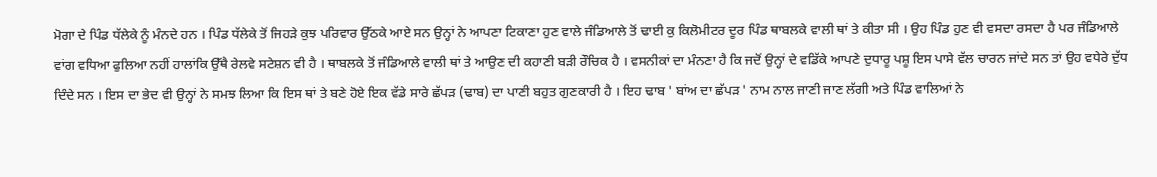ਮੋਗਾ ਦੇ ਪਿੰਡ ਧੱਲੇਕੇ ਨੂੰ ਮੰਨਦੇ ਹਨ । ਪਿੰਡ ਧੱਲੇਕੇ ਤੋਂ ਜਿਹੜੇ ਕੁਝ ਪਰਿਵਾਰ ਉੱਠਕੇ ਆਏ ਸਨ ਉਨ੍ਹਾਂ ਨੇ ਆਪਣਾ ਟਿਕਾਣਾ ਹੁਣ ਵਾਲੇ ਜੰਡਿਆਲੇ ਤੋਂ ਢਾਈ ਕੁ ਕਿਲੋਮੀਟਰ ਦੂਰ ਪਿੰਡ ਥਾਬਲਕੇ ਵਾਲੀ ਥਾਂ ਤੇ ਕੀਤਾ ਸੀ । ਉਹ ਪਿੰਡ ਹੁਣ ਵੀ ਵਸਦਾ ਰਸਦਾ ਹੈ ਪਰ ਜੰਡਿਆਲੇ ਵਾਂਗ ਵਧਿਆ ਫੁਲਿਆ ਨਹੀਂ ਹਾਲਾਂਕਿ ਉੱਥੈ ਰੇਲਵੇ ਸਟੇਸ਼ਨ ਵੀ ਹੈ । ਥਾਬਲਕੇ ਤੋਂ ਜੰਡਿਆਲੇ ਵਾਲੀ ਥਾਂ ਤੇ ਆਉਣ ਦੀ ਕਹਾਣੀ ਬੜੀ ਰੌਚਿਕ ਹੈ । ਵਸਨੀਕਾਂ ਦਾ ਮੰਨਣਾ ਹੈ ਕਿ ਜਦੋਂ ਉਨ੍ਹਾਂ ਦੇ ਵਡਿੱਕੇ ਆਪਣੇ ਦੁਧਾਰੂ ਪਸ਼ੂ ਇਸ ਪਾਸੇ ਵੱਲ ਚਾਰਨ ਜਾਂਦੇ ਸਨ ਤਾਂ ਉਹ ਵਧੇਰੇ ਦੁੱਧ ਦਿੰਦੇ ਸਨ । ਇਸ ਦਾ ਭੇਦ ਵੀ ਉਨ੍ਹਾਂ ਨੇ ਸਮਝ ਲਿਆ ਕਿ ਇਸ ਥਾਂ ਤੇ ਬਣੇ ਹੋਏ ਇਕ ਵੱਡੇ ਸਾਰੇ ਛੱਪੜ (ਢਾਬ) ਦਾ ਪਾਣੀ ਬਹੁਤ ਗੁਣਕਾਰੀ ਹੈ । ਇਹ ਢਾਬ ' ਬਾਂਅ ਦਾ ਛੱਪੜ ' ਨਾਮ ਨਾਲ ਜਾਣੀ ਜਾਣ ਲੱਗੀ ਅਤੇ ਪਿੰਡ ਵਾਲਿਆਂ ਨੇ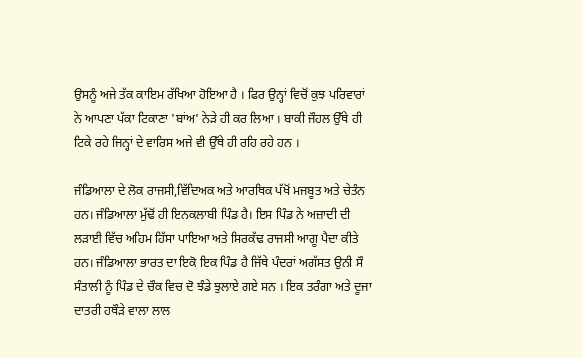ਉਸਨੂੰ ਅਜੇ ਤੱਕ ਕਾਇਮ ਰੱਖਿਆ ਹੋਇਆ ਹੈ । ਫਿਰ ਉਨ੍ਹਾਂ ਵਿਚੋਂ ਕੁਝ ਪਰਿਵਾਰਾਂ ਨੇ ਆਪਣਾ ਪੱਕਾ ਟਿਕਾਣਾ 'ਬਾਂਅ' ਨੇੜੇ ਹੀ ਕਰ ਲਿਆ । ਬਾਕੀ ਜੌਹਲ ਉੱਥੇ ਹੀ ਟਿਕੇ ਰਹੇ ਜਿਨ੍ਹਾਂ ਦੇ ਵਾਰਿਸ ਅਜੇ ਵੀ ਉੱਥੇ ਹੀ ਰਹਿ ਰਹੇ ਹਨ ।

ਜੰਡਿਆਲਾ ਦੇ ਲੋਕ ਰਾਜਸੀ,ਵਿੱਦਿਅਕ ਅਤੇ ਆਰਥਿਕ ਪੱਖੋਂ ਮਜਬੂਤ ਅਤੇ ਚੇਤੰਨ ਹਨ। ਜੰਡਿਆਲਾ ਮੁੱਢੋਂ ਹੀ ਇਨਕਲਾਬੀ ਪਿੰਡ ਹੈ। ਇਸ ਪਿੰਡ ਨੇ ਅਜ਼ਾਦੀ ਦੀ ਲੜਾਈ ਵਿੱਚ ਅਹਿਮ ਹਿੱਸਾ ਪਾਇਆ ਅਤੇ ਸਿਰਕੱਢ ਰਾਜਸੀ ਆਗੂ ਪੈਦਾ ਕੀਤੇ ਹਨ। ਜੰਡਿਆਲਾ ਭਾਰਤ ਦਾ ਇਕੋ ਇਕ ਪਿੰਡ ਹੈ ਜਿੱਥੇ ਪੰਦਰਾਂ ਅਗੱਸਤ ਉਨੀ ਸੌ ਸੰਤਾਲੀ ਨੂੰ ਪਿੰਡ ਦੇ ਚੌਕ ਵਿਚ ਦੋ ਝੰਡੇ ਝੁਲਾਏ ਗਏ ਸਨ । ਇਕ ਤਰੰਗਾ ਅਤੇ ਦੂਜਾ ਦਾਤਰੀ ਹਥੌੜੇ ਵਾਲਾ ਲਾਲ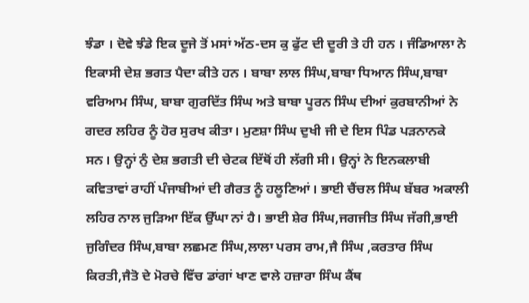ਝੰਡਾ । ਦੋਵੇ ਝੰਡੇ ਇਕ ਦੂਜੇ ਤੋਂ ਮਸਾਂ ਅੱਠ-ਦਸ ਕੁ ਫੁੱਟ ਦੀ ਦੂਰੀ ਤੇ ਹੀ ਹਨ । ਜੰਡਿਆਲਾ ਨੇ ਇਕਾਸੀ ਦੇਸ਼ ਭਗਤ ਪੈਦਾ ਕੀਤੇ ਹਨ । ਬਾਬਾ ਲਾਲ ਸਿੰਘ,ਬਾਬਾ ਧਿਆਨ ਸਿੰਘ,ਬਾਬਾ ਵਰਿਆਮ ਸਿੰਘ, ਬਾਬਾ ਗੁਰਦਿੱਤ ਸਿੰਘ ਅਤੇ ਬਾਬਾ ਪੂਰਨ ਸਿੰਘ ਦੀਆਂ ਕੁਰਬਾਨੀਆਂ ਨੇ ਗਦਰ ਲਹਿਰ ਨੂੰ ਹੋਰ ਸੁਰਖ ਕੀਤਾ। ਮੁਣਸ਼ਾ ਸਿੰਘ ਦੁਖੀ ਜੀ ਦੇ ਇਸ ਪਿੰਡ ਪੜਨਾਨਕੇ ਸਨ। ਉਨ੍ਹਾਂ ਨੁੰ ਦੇਸ਼ ਭਗਤੀ ਦੀ ਚੇਟਕ ਇੱਥੋਂ ਹੀ ਲੱਗੀ ਸੀ। ਉਨ੍ਹਾਂ ਨੇ ਇਨਕਲਾਬੀ ਕਵਿਤਾਵਾਂ ਰਾਹੀਂ ਪੰਜਾਬੀਆਂ ਦੀ ਗੈਰਤ ਨੂੰ ਹਲੂਣਿਆਂ। ਭਾਈ ਚੈਂਚਲ ਸਿੰਘ ਬੱਬਰ ਅਕਾਲੀ ਲਹਿਰ ਨਾਲ ਜੁੜਿਆ ਇੱਕ ਉੱਘਾ ਨਾਂ ਹੈ। ਭਾਈ ਸ਼ੇਰ ਸਿੰਘ,ਜਗਜੀਤ ਸਿੰਘ ਜੱਗੀ,ਭਾਈ ਜੁਗਿੰਦਰ ਸਿੰਘ,ਬਾਬਾ ਲਛਮਣ ਸਿੰਘ,ਲਾਲਾ ਪਰਸ ਰਾਮ,ਜੈ ਸਿੰਘ ,ਕਰਤਾਰ ਸਿੰਘ ਕਿਰਤੀ,ਜੈਤੋ ਦੇ ਮੋਰਚੇ ਵਿੱਚ ਡਾਂਗਾਂ ਖਾਣ ਵਾਲੇ ਹਜ਼ਾਰਾ ਸਿੰਘ ਕੈਂਥ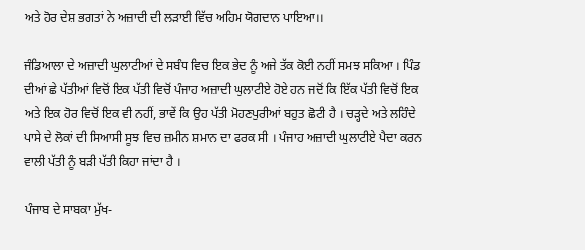ਅਤੇ ਹੋਰ ਦੇਸ਼ ਭਗਤਾਂ ਨੇ ਅਜ਼ਾਦੀ ਦੀ ਲੜਾਈ ਵਿੱਚ ਅਹਿਮ ਯੋਗਦਾਨ ਪਾਇਆ।।

ਜੰਡਿਆਲਾ ਦੇ ਅਜ਼ਾਦੀ ਘੁਲਾਟੀਆਂ ਦੇ ਸਬੰਧ ਵਿਚ ਇਕ ਭੇਦ ਨੂੰ ਅਜੇ ਤੱਕ ਕੋਈ ਨਹੀਂ ਸਮਝ ਸਕਿਆ । ਪਿੰਡ ਦੀਆਂ ਛੇ ਪੱਤੀਆਂ ਵਿਚੋਂ ਇਕ ਪੱਤੀ ਵਿਚੋਂ ਪੰਜਾਹ ਅਜ਼ਾਦੀ ਘੁਲਾਟੀਏ ਹੋਏ ਹਨ ਜਦੋਂ ਕਿ ਇੱਕ ਪੱਤੀ ਵਿਚੋਂ ਇਕ ਅਤੇ ਇਕ ਹੋਰ ਵਿਚੋਂ ਇਕ ਵੀ ਨਹੀਂ, ਭਾਵੇਂ ਕਿ ਉਹ ਪੱਤੀ ਮੋਹਣਪੁਰੀਆਂ ਬਹੁਤ ਛੋਟੀ ਹੈ । ਚੜ੍ਹਦੇ ਅਤੇ ਲਹਿੰਦੇ ਪਾਸੇ ਦੇ ਲੋਕਾਂ ਦੀ ਸਿਆਸੀ ਸੂਝ ਵਿਚ ਜ਼ਮੀਨ ਸ਼ਮਾਨ ਦਾ ਫਰਕ ਸੀ । ਪੰਜਾਹ ਅਜ਼ਾਦੀ ਘੁਲਾਟੀਏ ਪੈਦਾ ਕਰਨ ਵਾਲੀ ਪੱਤੀ ਨੂੰ ਬੜੀ ਪੱਤੀ ਕਿਹਾ ਜਾਂਦਾ ਹੈ ।

ਪੰਜਾਬ ਦੇ ਸਾਬਕਾ ਮੁੱਖ-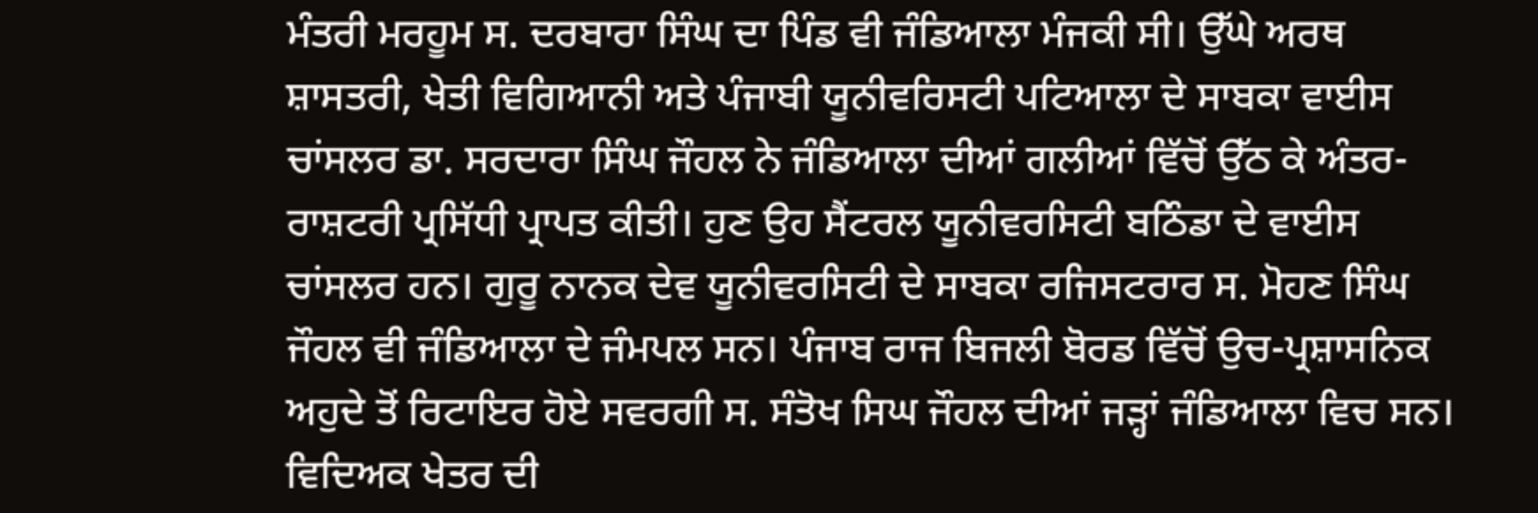ਮੰਤਰੀ ਮਰਹੂਮ ਸ. ਦਰਬਾਰਾ ਸਿੰਘ ਦਾ ਪਿੰਡ ਵੀ ਜੰਡਿਆਲਾ ਮੰਜਕੀ ਸੀ। ਉੱਘੇ ਅਰਥ ਸ਼ਾਸਤਰੀ, ਖੇਤੀ ਵਿਗਿਆਨੀ ਅਤੇ ਪੰਜਾਬੀ ਯੂਨੀਵਰਿਸਟੀ ਪਟਿਆਲਾ ਦੇ ਸਾਬਕਾ ਵਾਈਸ ਚਾਂਸਲਰ ਡਾ. ਸਰਦਾਰਾ ਸਿੰਘ ਜੌਹਲ ਨੇ ਜੰਡਿਆਲਾ ਦੀਆਂ ਗਲੀਆਂ ਵਿੱਚੋਂ ਉੱਠ ਕੇ ਅੰਤਰ-ਰਾਸ਼ਟਰੀ ਪ੍ਰਸਿੱਧੀ ਪ੍ਰਾਪਤ ਕੀਤੀ। ਹੁਣ ਉਹ ਸੈਂਟਰਲ ਯੂਨੀਵਰਸਿਟੀ ਬਠਿੰਡਾ ਦੇ ਵਾਈਸ ਚਾਂਸਲਰ ਹਨ। ਗੁਰੂ ਨਾਨਕ ਦੇਵ ਯੂਨੀਵਰਸਿਟੀ ਦੇ ਸਾਬਕਾ ਰਜਿਸਟਰਾਰ ਸ. ਮੋਹਣ ਸਿੰਘ ਜੌਹਲ ਵੀ ਜੰਡਿਆਲਾ ਦੇ ਜੰਮਪਲ ਸਨ। ਪੰਜਾਬ ਰਾਜ ਬਿਜਲੀ ਬੋਰਡ ਵਿੱਚੋਂ ਉਚ-ਪ੍ਰਸ਼ਾਸਨਿਕ ਅਹੁਦੇ ਤੋਂ ਰਿਟਾਇਰ ਹੋਏ ਸਵਰਗੀ ਸ. ਸੰਤੋਖ ਸਿਘ ਜੌਹਲ ਦੀਆਂ ਜੜ੍ਹਾਂ ਜੰਡਿਆਲਾ ਵਿਚ ਸਨ। ਵਿਦਿਅਕ ਖੇਤਰ ਦੀ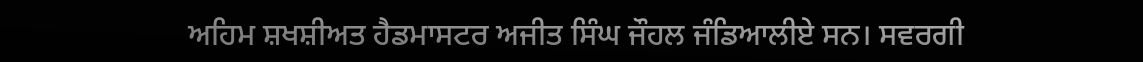ਅਹਿਮ ਸ਼ਖਸ਼ੀਅਤ ਹੈਡਮਾਸਟਰ ਅਜੀਤ ਸਿੰਘ ਜੌਹਲ ਜੰਡਿਆਲੀਏ ਸਨ। ਸਵਰਗੀ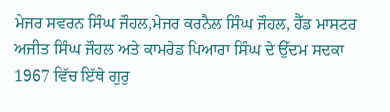ਮੇਜਰ ਸਵਰਨ ਸਿੰਘ ਜੌਹਲ,ਮੇਜਰ ਕਰਨੈਲ ਸਿੰਘ ਜੌਹਲ, ਹੈੱਡ ਮਾਸਟਰ ਅਜੀਤ ਸਿੰਘ ਜੌਹਲ ਅਤੇ ਕਾਮਰੇਡ ਪਿਆਰਾ ਸਿੰਘ ਦੇ ਉੱਦਮ ਸਦਕਾ 1967 ਵਿੱਚ ਇੱਥੇ ਗੁਰੁ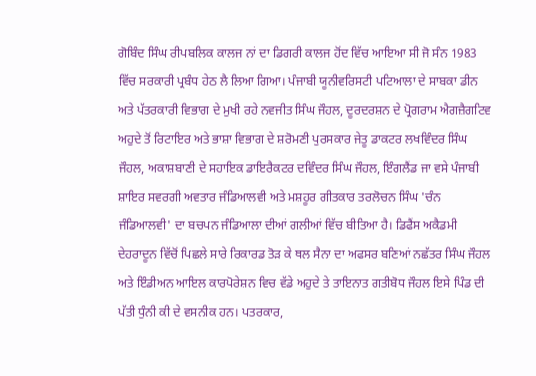ਗੋਬਿੰਦ ਸਿੰਘ ਰੀਪਬਲਿਕ ਕਾਲਜ ਨਾਂ ਦਾ ਡਿਗਰੀ ਕਾਲਜ ਹੋਂਦ ਵਿੱਚ ਆਇਆ ਸੀ ਜੋ ਸੰਨ 1983 ਵਿੱਚ ਸਰਕਾਰੀ ਪ੍ਰਬੰਧ ਹੇਠ ਲੈ ਲਿਆ ਗਿਆ। ਪੰਜਾਬੀ ਯੂਨੀਵਰਿਸਟੀ ਪਟਿਆਲਾ ਦੇ ਸਾਬਕਾ ਡੀਨ ਅਤੇ ਪੱਤਰਕਾਰੀ ਵਿਭਾਗ ਦੇ ਮੁਖੀ ਰਹੇ ਨਵਜੀਤ ਸਿੰਘ ਜੌਹਲ, ਦੂਰਦਰਸ਼ਨ ਦੇ ਪ੍ਰੋਗਰਾਮ ਐਗਜ਼ੈਗਟਿਵ ਅਹੁਦੇ ਤੋਂ ਰਿਟਾਇਰ ਅਤੇ ਭਾਸ਼ਾ ਵਿਭਾਗ ਦੇ ਸ਼ਰੋਮਣੀ ਪੁਰਸਕਾਰ ਜੇਤੂ ਡਾਕਟਰ ਲਖਵਿੰਦਰ ਸਿੰਘ ਜੌਹਲ, ਅਕਾਸ਼ਬਾਣੀ ਦੇ ਸਹਾਇਕ ਡਾਇਰੈਕਟਰ ਦਵਿੰਦਰ ਸਿੰਘ ਜੌਹਲ, ਇੰਗਲੈਂਡ ਜਾ ਵਸੇ ਪੰਜਾਬੀ ਸ਼ਾਇਰ ਸਵਰਗੀ ਅਵਤਾਰ ਜੰਡਿਆਲਵੀ ਅਤੇ ਮਸ਼ਹੂਰ ਗੀਤਕਾਰ ਤਰਲੋਚਨ ਸਿੰਘ 'ਚੰਨ ਜੰਡਿਆਲਵੀ' ਦਾ ਬਚਪਨ ਜੰਡਿਆਲਾ ਦੀਆਂ ਗਲੀਆਂ ਵਿੱਚ ਬੀਤਿਆ ਹੈ। ਡਿਫੈਂਸ ਅਕੈਡਮੀ ਦੇਹਰਾਦੂਨ ਵਿੱਚੋਂ ਪਿਛਲੇ ਸਾਰੇ ਰਿਕਾਰਡ ਤੋੜ ਕੇ ਥਲ ਸੈਨਾ ਦਾ ਅਫਸਰ ਬਣਿਆਂ ਨਛੱਤਰ ਸਿੰਘ ਜੌਹਲ ਅਤੇ ਇੰਡੀਅਨ ਆਇਲ ਕਾਰਪੋਰੇਸ਼ਨ ਵਿਚ ਵੱਡੇ ਅਹੁਦੇ ਤੇ ਤਾਇਨਾਤ ਗਤੀਬੋਧ ਜੌਹਲ ਇਸੇ ਪਿੰਡ ਦੀ ਪੱਤੀ ਧੁੰਨੀ ਕੀ ਦੇ ਵਸਨੀਕ ਹਨ। ਪਤਰਕਾਰ,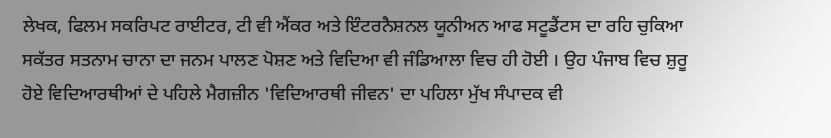ਲੇਖਕ, ਫਿਲਮ ਸਕਰਿਪਟ ਰਾਈਟਰ, ਟੀ ਵੀ ਐਂਕਰ ਅਤੇ ਇੰਟਰਨੈਸ਼ਨਲ ਯੂਨੀਅਨ ਆਫ ਸਟੂਡੈਂਟਸ ਦਾ ਰਹਿ ਚੁਕਿਆ ਸਕੱਤਰ ਸਤਨਾਮ ਚਾਨਾ ਦਾ ਜਨਮ ਪਾਲਣ ਪੋਸ਼ਣ ਅਤੇ ਵਿਦਿਆ ਵੀ ਜੰਡਿਆਲਾ ਵਿਚ ਹੀ ਹੋਈ । ਉਹ ਪੰਜਾਬ ਵਿਚ ਸ਼ੁਰੂ ਹੋਏ ਵਿਦਿਆਰਥੀਆਂ ਦੇ ਪਹਿਲੇ ਮੈਗਜ਼ੀਨ 'ਵਿਦਿਆਰਥੀ ਜੀਵਨ' ਦਾ ਪਹਿਲਾ ਮੁੱਖ ਸੰਪਾਦਕ ਵੀ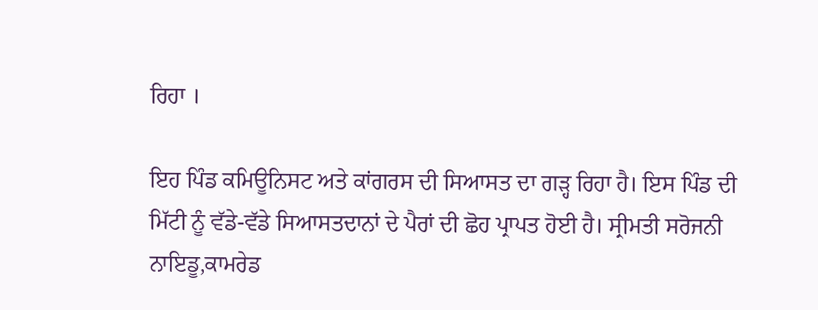ਰਿਹਾ ।

ਇਹ ਪਿੰਡ ਕਮਿਊਨਿਸਟ ਅਤੇ ਕਾਂਗਰਸ ਦੀ ਸਿਆਸਤ ਦਾ ਗੜ੍ਹ ਰਿਹਾ ਹੈ। ਇਸ ਪਿੰਡ ਦੀ ਮਿੱਟੀ ਨੂੰ ਵੱਡੇ-ਵੱਡੇ ਸਿਆਸਤਦਾਨਾਂ ਦੇ ਪੈਰਾਂ ਦੀ ਛੋਹ ਪ੍ਰਾਪਤ ਹੋਈ ਹੈ। ਸ੍ਰੀਮਤੀ ਸਰੋਜਨੀ ਨਾਇਡੂ,ਕਾਮਰੇਡ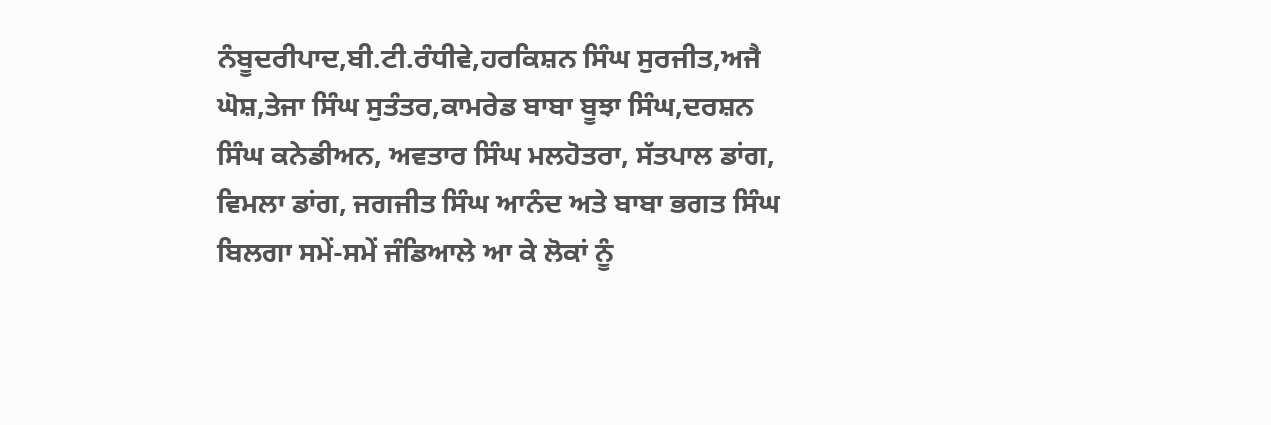ਨੰਬੂਦਰੀਪਾਦ,ਬੀ.ਟੀ.ਰੰਧੀਵੇ,ਹਰਕਿਸ਼ਨ ਸਿੰਘ ਸੁਰਜੀਤ,ਅਜੈ ਘੋਸ਼,ਤੇਜਾ ਸਿੰਘ ਸੁਤੰਤਰ,ਕਾਮਰੇਡ ਬਾਬਾ ਬੂਝਾ ਸਿੰਘ,ਦਰਸ਼ਨ ਸਿੰਘ ਕਨੇਡੀਅਨ, ਅਵਤਾਰ ਸਿੰਘ ਮਲਹੋਤਰਾ, ਸੱਤਪਾਲ ਡਾਂਗ, ਵਿਮਲਾ ਡਾਂਗ, ਜਗਜੀਤ ਸਿੰਘ ਆਨੰਦ ਅਤੇ ਬਾਬਾ ਭਗਤ ਸਿੰਘ ਬਿਲਗਾ ਸਮੇਂ-ਸਮੇਂ ਜੰਡਿਆਲੇ ਆ ਕੇ ਲੋਕਾਂ ਨੂੰ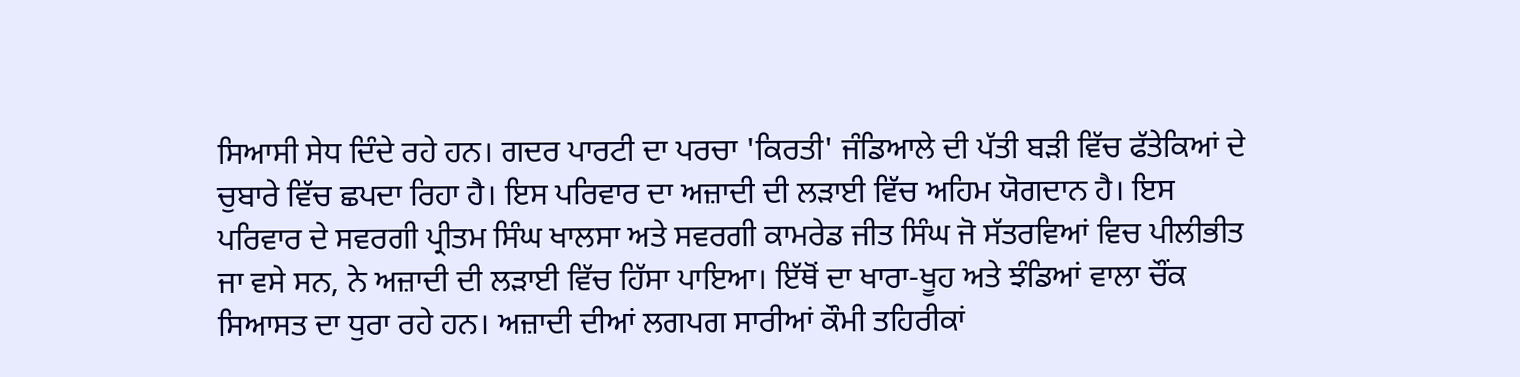ਸਿਆਸੀ ਸੇਧ ਦਿੰਦੇ ਰਹੇ ਹਨ। ਗਦਰ ਪਾਰਟੀ ਦਾ ਪਰਚਾ 'ਕਿਰਤੀ' ਜੰਡਿਆਲੇ ਦੀ ਪੱਤੀ ਬੜੀ ਵਿੱਚ ਫੱਤੇਕਿਆਂ ਦੇ ਚੁਬਾਰੇ ਵਿੱਚ ਛਪਦਾ ਰਿਹਾ ਹੈ। ਇਸ ਪਰਿਵਾਰ ਦਾ ਅਜ਼ਾਦੀ ਦੀ ਲੜਾਈ ਵਿੱਚ ਅਹਿਮ ਯੋਗਦਾਨ ਹੈ। ਇਸ ਪਰਿਵਾਰ ਦੇ ਸਵਰਗੀ ਪ੍ਰੀਤਮ ਸਿੰਘ ਖਾਲਸਾ ਅਤੇ ਸਵਰਗੀ ਕਾਮਰੇਡ ਜੀਤ ਸਿੰਘ ਜੋ ਸੱਤਰਵਿਆਂ ਵਿਚ ਪੀਲੀਭੀਤ ਜਾ ਵਸੇ ਸਨ, ਨੇ ਅਜ਼ਾਦੀ ਦੀ ਲੜਾਈ ਵਿੱਚ ਹਿੱਸਾ ਪਾਇਆ। ਇੱਥੋਂ ਦਾ ਖਾਰਾ-ਖੂਹ ਅਤੇ ਝੰਡਿਆਂ ਵਾਲਾ ਚੌਂਕ ਸਿਆਸਤ ਦਾ ਧੁਰਾ ਰਹੇ ਹਨ। ਅਜ਼ਾਦੀ ਦੀਆਂ ਲਗਪਗ ਸਾਰੀਆਂ ਕੌਮੀ ਤਹਿਰੀਕਾਂ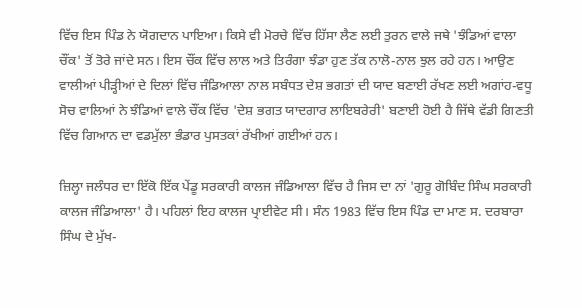ਵਿੱਚ ਇਸ ਪਿੰਡ ਨੇ ਯੋਗਦਾਨ ਪਾਇਆ। ਕਿਸੇ ਵੀ ਮੋਰਚੇ ਵਿੱਚ ਹਿੱਸਾ ਲੈਣ ਲਈ ਤੁਰਨ ਵਾਲੇ ਜਥੇ 'ਝੰਡਿਆਂ ਵਾਲਾ ਚੌਂਕ' ਤੋਂ ਤੋਰੇ ਜਾਂਦੇ ਸਨ। ਇਸ ਚੌਂਕ ਵਿੱਚ ਲਾਲ ਅਤੇ ਤਿਰੰਗਾ ਝੰਡਾ ਹੁਣ ਤੱਕ ਨਾਲੋ-ਨਾਲ ਝੁਲ ਰਹੇ ਹਨ। ਆਉਣ ਵਾਲੀਆਂ ਪੀੜ੍ਹੀਆਂ ਦੇ ਦਿਲਾਂ ਵਿੱਚ ਜੰਡਿਆਲਾ ਨਾਲ ਸਬੰਧਤ ਦੇਸ਼ ਭਗਤਾਂ ਦੀ ਯਾਦ ਬਣਾਈ ਰੱਖਣ ਲਈ ਅਗਾਂਹ-ਵਧੂ ਸੋਚ ਵਾਲਿਆਂ ਨੇ ਝੰਡਿਆਂ ਵਾਲੇ ਚੌਂਕ ਵਿੱਚ 'ਦੇਸ਼ ਭਗਤ ਯਾਦਗਾਰ ਲਾਇਬਰੇਰੀ' ਬਣਾਈ ਹੋਈ ਹੈ ਜਿੱਥੇ ਵੱਡੀ ਗਿਣਤੀ ਵਿੱਚ ਗਿਆਨ ਦਾ ਵਡਮੁੱਲਾ ਭੰਡਾਰ ਪੁਸਤਕਾਂ ਰੱਖੀਆਂ ਗਈਆਂ ਹਨ।

ਜ਼ਿਲ੍ਹਾ ਜਲੰਧਰ ਦਾ ਇੱਕੋ ਇੱਕ ਪੇਂਡੂ ਸਰਕਾਰੀ ਕਾਲਜ ਜੰਡਿਆਲਾ ਵਿੱਚ ਹੈ ਜਿਸ ਦਾ ਨਾਂ 'ਗੁਰੂ ਗੋਬਿੰਦ ਸਿੰਘ ਸਰਕਾਰੀ ਕਾਲਜ ਜੰਡਿਆਲਾ' ਹੈ। ਪਹਿਲਾਂ ਇਹ ਕਾਲਜ ਪ੍ਰਾਈਵੇਟ ਸੀ। ਸੰਨ 1983 ਵਿੱਚ ਇਸ ਪਿੰਡ ਦਾ ਮਾਣ ਸ. ਦਰਬਾਰਾ ਸਿੰਘ ਦੇ ਮੁੱਖ-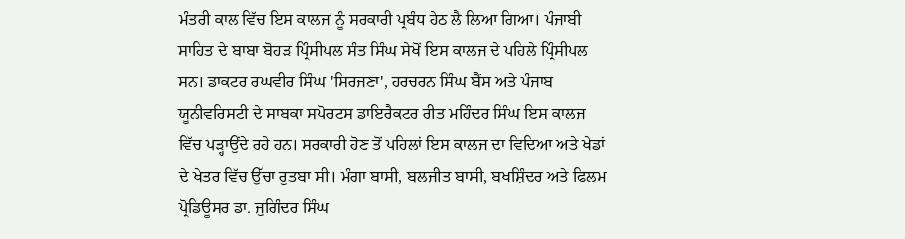ਮੰਤਰੀ ਕਾਲ ਵਿੱਚ ਇਸ ਕਾਲਜ ਨੂੰ ਸਰਕਾਰੀ ਪ੍ਰਬੰਧ ਹੇਠ ਲੈ ਲਿਆ ਗਿਆ। ਪੰਜਾਬੀ ਸਾਹਿਤ ਦੇ ਬਾਬਾ ਬੋਹੜ ਪ੍ਰਿੰਸੀਪਲ ਸੰਤ ਸਿੰਘ ਸੇਖੋਂ ਇਸ ਕਾਲਜ ਦੇ ਪਹਿਲੇ ਪ੍ਰਿੰਸੀਪਲ ਸਨ। ਡਾਕਟਰ ਰਘਵੀਰ ਸਿੰਘ 'ਸਿਰਜਣਾ', ਹਰਚਰਨ ਸਿੰਘ ਬੈਂਸ ਅਤੇ ਪੰਜਾਬ ਯੂਨੀਵਰਿਸਟੀ ਦੇ ਸਾਬਕਾ ਸਪੋਰਟਸ ਡਾਇਰੈਕਟਰ ਰੀਤ ਮਹਿੰਦਰ ਸਿੰਘ ਇਸ ਕਾਲਜ ਵਿੱਚ ਪੜ੍ਹਾਉਂਦੇ ਰਹੇ ਹਨ। ਸਰਕਾਰੀ ਹੋਣ ਤੋਂ ਪਹਿਲਾਂ ਇਸ ਕਾਲਜ ਦਾ ਵਿਦਿਆ ਅਤੇ ਖੇਡਾਂ ਦੇ ਖੇਤਰ ਵਿੱਚ ਉੱਚਾ ਰੁਤਬਾ ਸੀ। ਮੰਗਾ ਬਾਸੀ, ਬਲਜੀਤ ਬਾਸੀ, ਬਖਸ਼ਿੰਦਰ ਅਤੇ ਫਿਲਮ ਪ੍ਰੋਡਿਊਸਰ ਡਾ. ਜੁਗਿੰਦਰ ਸਿੰਘ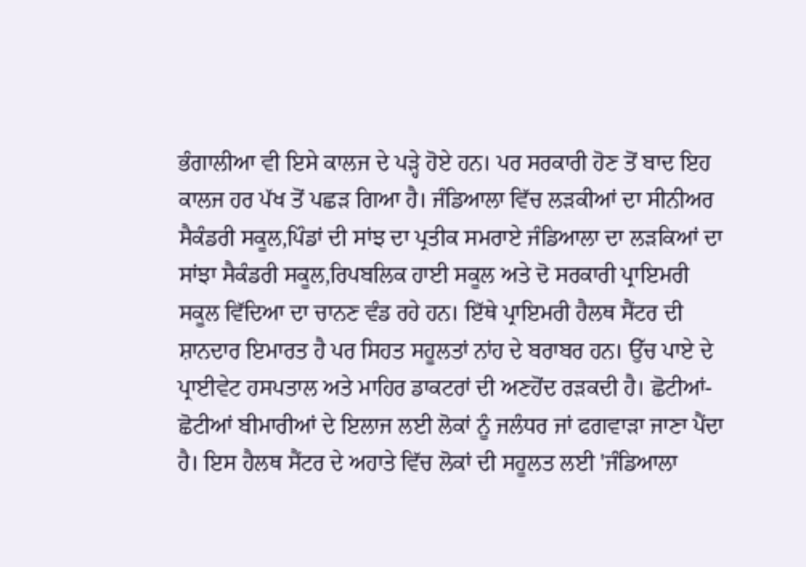ਭੰਗਾਲੀਆ ਵੀ ਇਸੇ ਕਾਲਜ ਦੇ ਪੜ੍ਹੇ ਹੋਏ ਹਨ। ਪਰ ਸਰਕਾਰੀ ਹੋਣ ਤੋਂ ਬਾਦ ਇਹ ਕਾਲਜ ਹਰ ਪੱਖ ਤੋਂ ਪਛੜ ਗਿਆ ਹੈ। ਜੰਡਿਆਲਾ ਵਿੱਚ ਲੜਕੀਆਂ ਦਾ ਸੀਨੀਅਰ ਸੈਕੰਡਰੀ ਸਕੂਲ,ਪਿੰਡਾਂ ਦੀ ਸਾਂਝ ਦਾ ਪ੍ਰਤੀਕ ਸਮਰਾਏ ਜੰਡਿਆਲਾ ਦਾ ਲੜਕਿਆਂ ਦਾ ਸਾਂਝਾ ਸੈਕੰਡਰੀ ਸਕੂਲ,ਰਿਪਬਲਿਕ ਹਾਈ ਸਕੂਲ ਅਤੇ ਦੋ ਸਰਕਾਰੀ ਪ੍ਰਾਇਮਰੀ ਸਕੂਲ ਵਿੱਦਿਆ ਦਾ ਚਾਨਣ ਵੰਡ ਰਹੇ ਹਨ। ਇੱਥੇ ਪ੍ਰਾਇਮਰੀ ਹੈਲਥ ਸੈਂਟਰ ਦੀ ਸ਼ਾਨਦਾਰ ਇਮਾਰਤ ਹੈ ਪਰ ਸਿਹਤ ਸਹੂਲਤਾਂ ਨਾਂਹ ਦੇ ਬਰਾਬਰ ਹਨ। ਉੱਚ ਪਾਏ ਦੇ ਪ੍ਰਾਈਵੇਟ ਹਸਪਤਾਲ ਅਤੇ ਮਾਹਿਰ ਡਾਕਟਰਾਂ ਦੀ ਅਣਹੋਂਦ ਰੜਕਦੀ ਹੈ। ਛੋਟੀਆਂ-ਛੋਟੀਆਂ ਬੀਮਾਰੀਆਂ ਦੇ ਇਲਾਜ ਲਈ ਲੋਕਾਂ ਨੂੰ ਜਲੰਧਰ ਜਾਂ ਫਗਵਾੜਾ ਜਾਣਾ ਪੈਂਦਾ ਹੈ। ਇਸ ਹੈਲਥ ਸੈਂਟਰ ਦੇ ਅਹਾਤੇ ਵਿੱਚ ਲੋਕਾਂ ਦੀ ਸਹੂਲਤ ਲਈ 'ਜੰਡਿਆਲਾ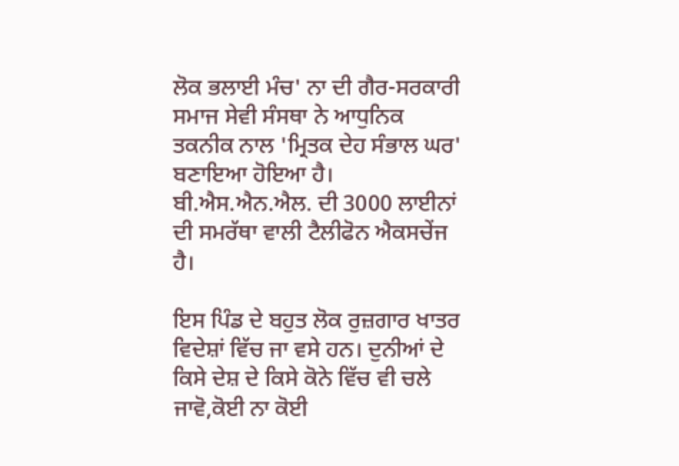ਲੋਕ ਭਲਾਈ ਮੰਚ' ਨਾ ਦੀ ਗੈਰ-ਸਰਕਾਰੀ ਸਮਾਜ ਸੇਵੀ ਸੰਸਥਾ ਨੇ ਆਧੁਨਿਕ ਤਕਨੀਕ ਨਾਲ 'ਮ੍ਰਿਤਕ ਦੇਹ ਸੰਭਾਲ ਘਰ' ਬਣਾਇਆ ਹੋਇਆ ਹੈ। ਬੀ.ਐਸ.ਐਨ.ਐਲ. ਦੀ 3000 ਲਾਈਨਾਂ ਦੀ ਸਮਰੱਥਾ ਵਾਲੀ ਟੈਲੀਫੋਨ ਐਕਸਚੇਂਜ ਹੈ।

ਇਸ ਪਿੰਡ ਦੇ ਬਹੁਤ ਲੋਕ ਰੁਜ਼ਗਾਰ ਖਾਤਰ ਵਿਦੇਸ਼ਾਂ ਵਿੱਚ ਜਾ ਵਸੇ ਹਨ। ਦੁਨੀਆਂ ਦੇ ਕਿਸੇ ਦੇਸ਼ ਦੇ ਕਿਸੇ ਕੋਨੇ ਵਿੱਚ ਵੀ ਚਲੇ ਜਾਵੋ,ਕੋਈ ਨਾ ਕੋਈ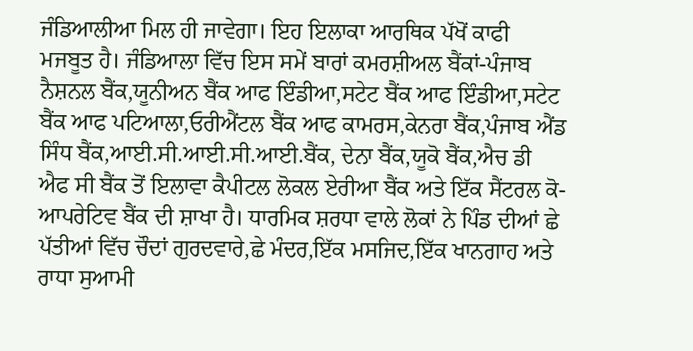ਜੰਡਿਆਲੀਆ ਮਿਲ ਹੀ ਜਾਵੇਗਾ। ਇਹ ਇਲਾਕਾ ਆਰਥਿਕ ਪੱਖੋਂ ਕਾਫੀ ਮਜਬੂਤ ਹੈ। ਜੰਡਿਆਲਾ ਵਿੱਚ ਇਸ ਸਮੇਂ ਬਾਰਾਂ ਕਮਰਸ਼ੀਅਲ ਬੈਂਕਾਂ-ਪੰਜਾਬ ਨੈਸ਼ਨਲ ਬੈਂਕ,ਯੂਨੀਅਨ ਬੈਂਕ ਆਫ ਇੰਡੀਆ,ਸਟੇਟ ਬੈਂਕ ਆਫ ਇੰਡੀਆ,ਸਟੇਟ ਬੈਂਕ ਆਫ ਪਟਿਆਲਾ,ਓਰੀਐਂਟਲ ਬੈਂਕ ਆਫ ਕਾਮਰਸ,ਕੇਨਰਾ ਬੈਂਕ,ਪੰਜਾਬ ਐਂਡ ਸਿੰਧ ਬੈਂਕ,ਆਈ.ਸੀ.ਆਈ.ਸੀ.ਆਈ.ਬੈਂਕ, ਦੇਨਾ ਬੈਂਕ,ਯੂਕੋ ਬੈਂਕ,ਐਚ ਡੀ ਐਫ ਸੀ ਬੈਂਕ ਤੋਂ ਇਲਾਵਾ ਕੈਪੀਟਲ ਲੋਕਲ ਏਰੀਆ ਬੈਂਕ ਅਤੇ ਇੱਕ ਸੈਂਟਰਲ ਕੋ-ਆਪਰੇਟਿਵ ਬੈਂਕ ਦੀ ਸ਼ਾਖਾ ਹੈ। ਧਾਰਮਿਕ ਸ਼ਰਧਾ ਵਾਲੇ ਲੋਕਾਂ ਨੇ ਪਿੰਡ ਦੀਆਂ ਛੇ ਪੱਤੀਆਂ ਵਿੱਚ ਚੌਦਾਂ ਗੁਰਦਵਾਰੇ,ਛੇ ਮੰਦਰ,ਇੱਕ ਮਸਜਿਦ,ਇੱਕ ਖਾਨਗਾਹ ਅਤੇ ਰਾਧਾ ਸੁਆਮੀ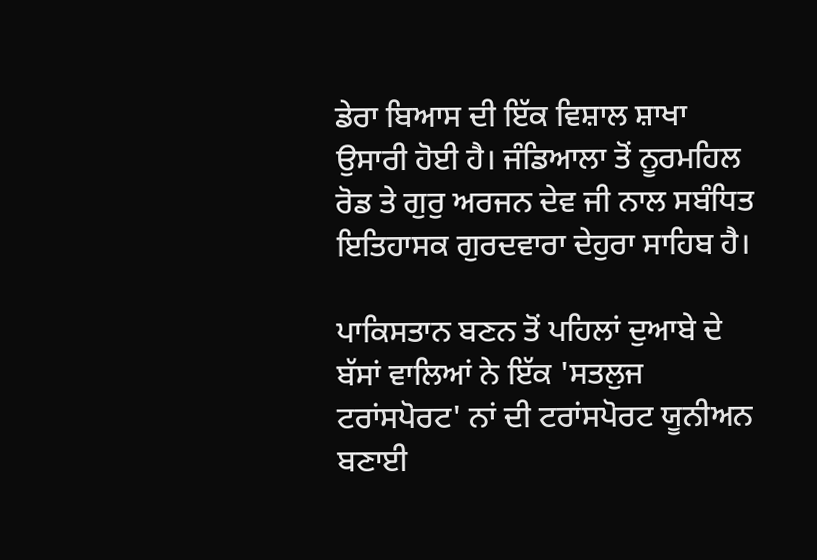ਡੇਰਾ ਬਿਆਸ ਦੀ ਇੱਕ ਵਿਸ਼ਾਲ ਸ਼ਾਖਾ ਉਸਾਰੀ ਹੋਈ ਹੈ। ਜੰਡਿਆਲਾ ਤੋਂ ਨੂਰਮਹਿਲ ਰੋਡ ਤੇ ਗੁਰੁ ਅਰਜਨ ਦੇਵ ਜੀ ਨਾਲ ਸਬੰਧਿਤ ਇਤਿਹਾਸਕ ਗੁਰਦਵਾਰਾ ਦੇਹੁਰਾ ਸਾਹਿਬ ਹੈ।

ਪਾਕਿਸਤਾਨ ਬਣਨ ਤੋਂ ਪਹਿਲਾਂ ਦੁਆਬੇ ਦੇ ਬੱਸਾਂ ਵਾਲਿਆਂ ਨੇ ਇੱਕ 'ਸਤਲੁਜ ਟਰਾਂਸਪੋਰਟ' ਨਾਂ ਦੀ ਟਰਾਂਸਪੋਰਟ ਯੂਨੀਅਨ ਬਣਾਈ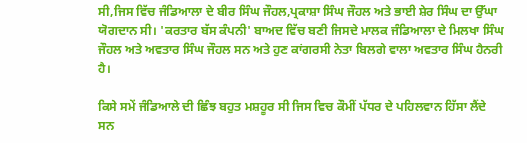ਸੀ,ਜਿਸ ਵਿੱਚ ਜੰਡਿਆਲਾ ਦੇ ਬੀਰ ਸਿੰਘ ਜੌਹਲ,ਪ੍ਰਕਾਸ਼ਾ ਸਿੰਘ ਜੌਹਲ ਅਤੇ ਭਾਈ ਸ਼ੇਰ ਸਿੰਘ ਦਾ ਉੱਘਾ ਯੋਗਦਾਨ ਸੀ। 'ਕਰਤਾਰ ਬੱਸ ਕੰਪਨੀ' ਬਾਅਦ ਵਿੱਚ ਬਣੀ ਜਿਸਦੇ ਮਾਲਕ ਜੰਡਿਆਲਾ ਦੇ ਮਿਲਖਾ ਸਿੰਘ ਜੌਹਲ ਅਤੇ ਅਵਤਾਰ ਸਿੰਘ ਜੌਹਲ ਸਨ ਅਤੇ ਹੁਣ ਕਾਂਗਰਸੀ ਨੇਤਾ ਬਿਲਗੇ ਵਾਲਾ ਅਵਤਾਰ ਸਿੰਘ ਹੈਨਰੀ ਹੈ।

ਕਿਸੇ ਸਮੇਂ ਜੰਡਿਆਲੇ ਦੀ ਛਿੰਝ ਬਹੁਤ ਮਸ਼ਹੂਰ ਸੀ ਜਿਸ ਵਿਚ ਕੌਮੀਂ ਪੱਧਰ ਦੇ ਪਹਿਲਵਾਨ ਹਿੱਸਾ ਲੈਂਦੇ ਸਨ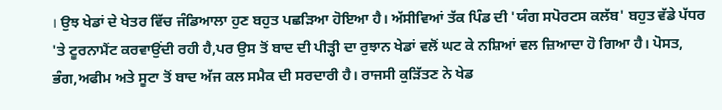। ਉਝ ਖੇਡਾਂ ਦੇ ਖੇਤਰ ਵਿੱਚ ਜੰਡਿਆਲਾ ਹੁਣ ਬਹੁਤ ਪਛੜਿਆ ਹੋਇਆ ਹੈ। ਅੱਸੀਵਿਆਂ ਤੱਕ ਪਿੰਡ ਦੀ 'ਯੰਗ ਸਪੋਰਟਸ ਕਲੱਬ' ਬਹੁਤ ਵੱਡੇ ਪੱਧਰ 'ਤੇ ਟੂਰਨਾਮੈਂਟ ਕਰਵਾਉਂਦੀ ਰਹੀ ਹੈ,ਪਰ ਉਸ ਤੋਂ ਬਾਦ ਦੀ ਪੀੜ੍ਹੀ ਦਾ ਰੁਝਾਨ ਖੇਡਾਂ ਵਲੋਂ ਘਟ ਕੇ ਨਸ਼ਿਆਂ ਵਲ ਜ਼ਿਆਦਾ ਹੋ ਗਿਆ ਹੈ। ਪੋਸਤ, ਭੰਗ,ਅਫੀਮ ਅਤੇ ਸੂਟਾ ਤੋਂ ਬਾਦ ਅੱਜ ਕਲ ਸਮੈਕ ਦੀ ਸਰਦਾਰੀ ਹੈ। ਰਾਜਸੀ ਕੁੜਿੱਤਣ ਨੇ ਖੇਡ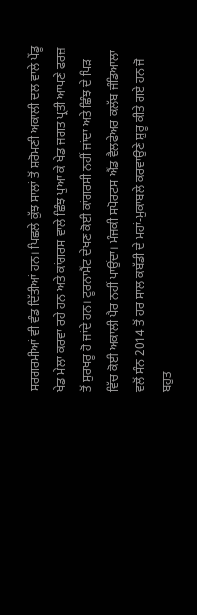ਸਰਗਰਮੀਆਂ ਵੀ ਵੰਡ ਦਿੱਤੀਆਂ ਹਨ। ਪਿਛਲੇ ਕੁੱਝ ਸਾਲਾਂ ਤੋਂ ਸ਼ਰੋਮਣੀ ਅਕਾਲੀ ਦਲ ਵਾਲੇ ਪੇਂਡੂ ਖੇਡ ਮੇਲਾ ਕਰਵਾ ਰਹੇ ਹਨ ਅਤੇ ਕਾਂਗਰਸ ਵਾਲੇ ਛਿੰਝ ਪੁਆ ਕੇ ਖੇਡ ਜਗਤ ਪ੍ਰਤੀ ਆਪਣੇ ਫਰਜ਼ ਤੋਂ ਸੁਰਖਰੂ ਹੋ ਜਾਂਦੇ ਹਨ। ਟੂਰਨਾਮੈਂਟ ਦੇਖਣ ਕੋਈ ਕਾਂਗਰਸੀ ਨਹੀਂ ਜਾਂਦਾ ਅਤੇ ਛਿੰਝ ਦੇ ਪਿੜ ਵਿੱਚ ਕੋਈ ਅਕਾਲੀ ਪੈਰ ਨਹੀਂ ਪਾਉਂਦਾ। ਮੰਜਕੀ ਸਪੋਰਟਸ ਐਂਡ ਵੈਲਫੇਅਰ ਕਲੱਬ ਜੰਡਿਆਲਾ ਵਲੋਂ ਸੰਨ 2014 ਤੋਂ ਹਰ ਸਾਲ ਕਬੱਡੀ ਦੇ ਮਹਾਂ-ਮੁਕਾਬਲੇ ਕਰਵਾਉਣੇ ਸ਼ੁਰੂ ਕੀਤੇ ਗਏ ਹਨ ਜੋ ਬਹੁਤ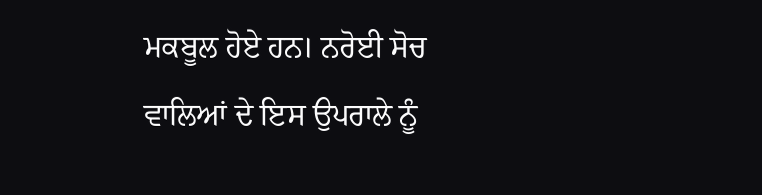ਮਕਬੂਲ ਹੋਏ ਹਨ। ਨਰੋਈ ਸੋਚ ਵਾਲਿਆਂ ਦੇ ਇਸ ਉਪਰਾਲੇ ਨੂੰ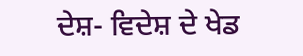ਦੇਸ਼- ਵਿਦੇਸ਼ ਦੇ ਖੇਡ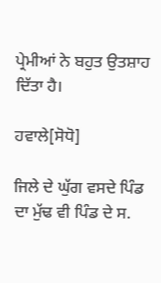ਪ੍ਰੇਮੀਆਂ ਨੇ ਬਹੁਤ ਉਤਸ਼ਾਹ ਦਿੱਤਾ ਹੈ।

ਹਵਾਲੇ[ਸੋਧੋ]

ਜਿਲੇ ਦੇ ਘੁੱਗ ਵਸਦੇ ਪਿੰਡ ਦਾ ਮੁੱਢ ਵੀ ਪਿੰਡ ਦੇ ਸ.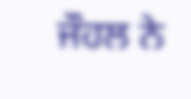ਜੌਹਲ ਨੇ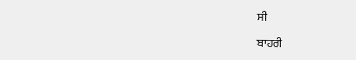ਸੀ

ਬਾਹਰੀ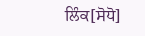ਲਿੰਕ[ਸੋਧੋ]